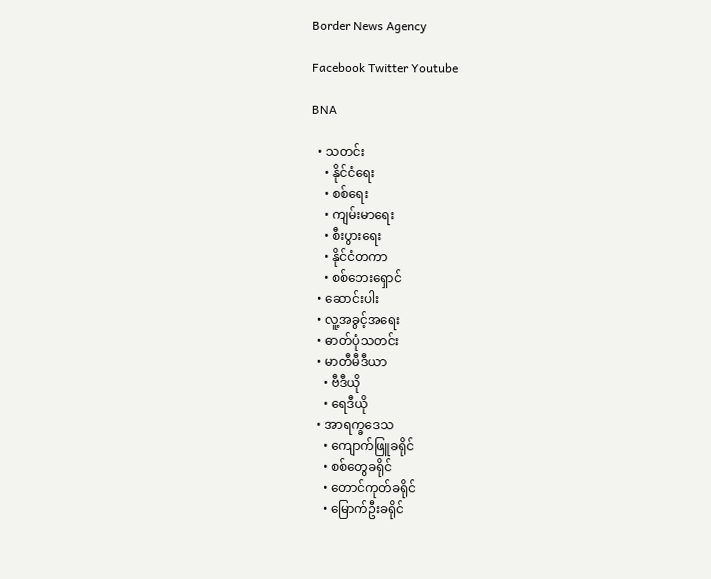Border News Agency

Facebook Twitter Youtube

BNA

  • သတင်း
    • နိုင်ငံရေး
    • စစ်ရေး
    • ကျမ်းမာရေး
    • စီးပွားရေး
    • နိုင်ငံတကာ
    • စစ်ဘေးရှောင်
  • ဆောင်းပါး
  • လူ့အခွင့်အရေး
  • ဓာတ်ပုံသတင်း
  • မာတီမီဒီယာ
    • ဗီဒီယို
    • ရေဒီယို
  • အာရက္ခဒေသ
    • ကျောက်ဖြူခရိုင်
    • စစ်တွေခရိုင်
    • တောင်ကုတ်ခရိုင်
    • မြောက်ဦးခရိုင်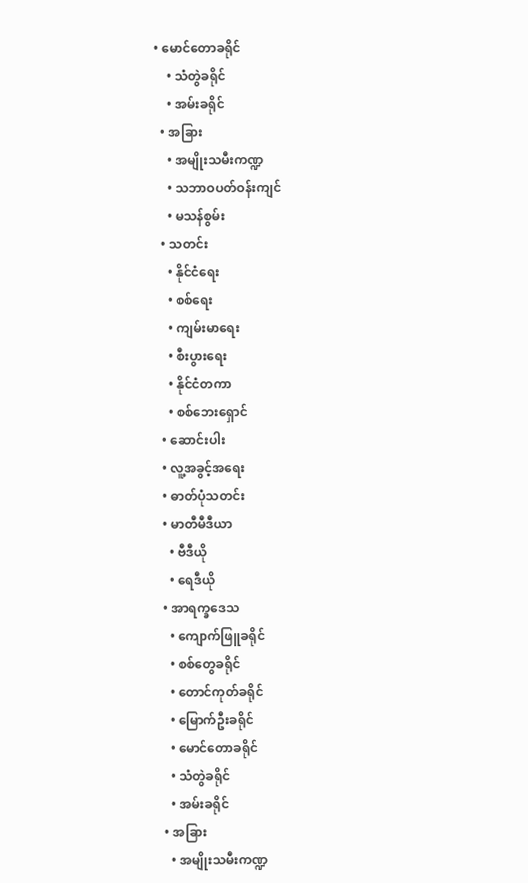• မောင်တောခရိုင်
    • သံတွဲခရိုင်
    • အမ်းခရိုင်
  • အခြား
    • အမျိုးသမီးကဏ္ဍ
    • သဘာဝပတ်ဝန်းကျင်
    • မသန်စွမ်း
  • သတင်း
    • နိုင်ငံရေး
    • စစ်ရေး
    • ကျမ်းမာရေး
    • စီးပွားရေး
    • နိုင်ငံတကာ
    • စစ်ဘေးရှောင်
  • ဆောင်းပါး
  • လူ့အခွင့်အရေး
  • ဓာတ်ပုံသတင်း
  • မာတီမီဒီယာ
    • ဗီဒီယို
    • ရေဒီယို
  • အာရက္ခဒေသ
    • ကျောက်ဖြူခရိုင်
    • စစ်တွေခရိုင်
    • တောင်ကုတ်ခရိုင်
    • မြောက်ဦးခရိုင်
    • မောင်တောခရိုင်
    • သံတွဲခရိုင်
    • အမ်းခရိုင်
  • အခြား
    • အမျိုးသမီးကဏ္ဍ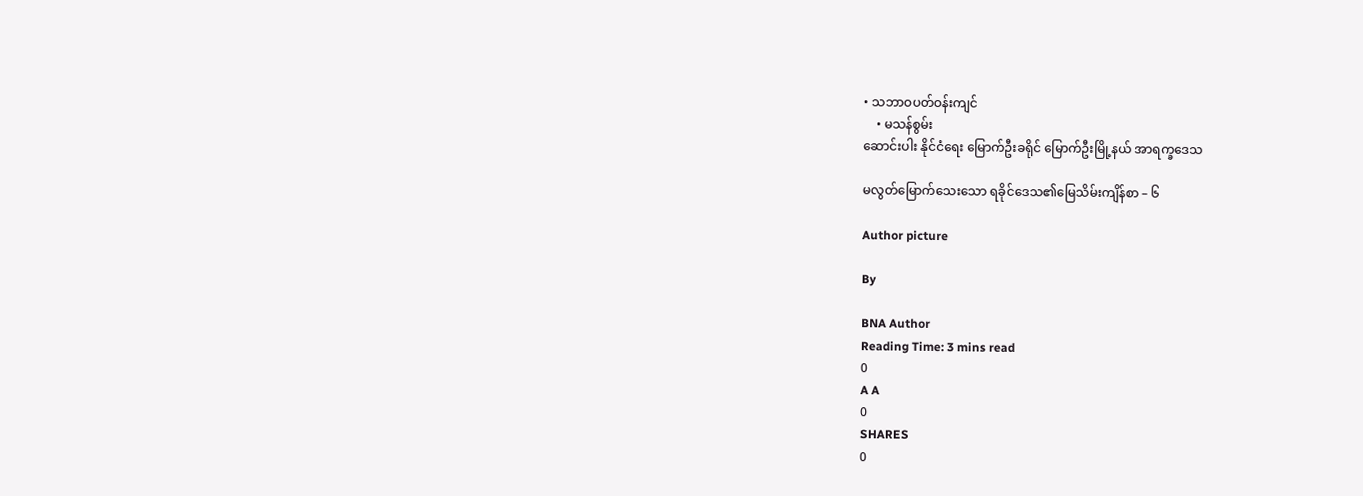• သဘာဝပတ်ဝန်းကျင်
    • မသန်စွမ်း
ဆောင်းပါး နိုင်ငံရေး မြောက်ဦးခရိုင် မြောက်ဦးမြို့နယ် အာရက္ခဒေသ

မလွတ်မြောက်သေးသော ရခိုင်ဒေသ၏မြေသိမ်းကျိန်စာ – ၆

Author picture

By

BNA Author
Reading Time: 3 mins read
0
A A
0
SHARES
0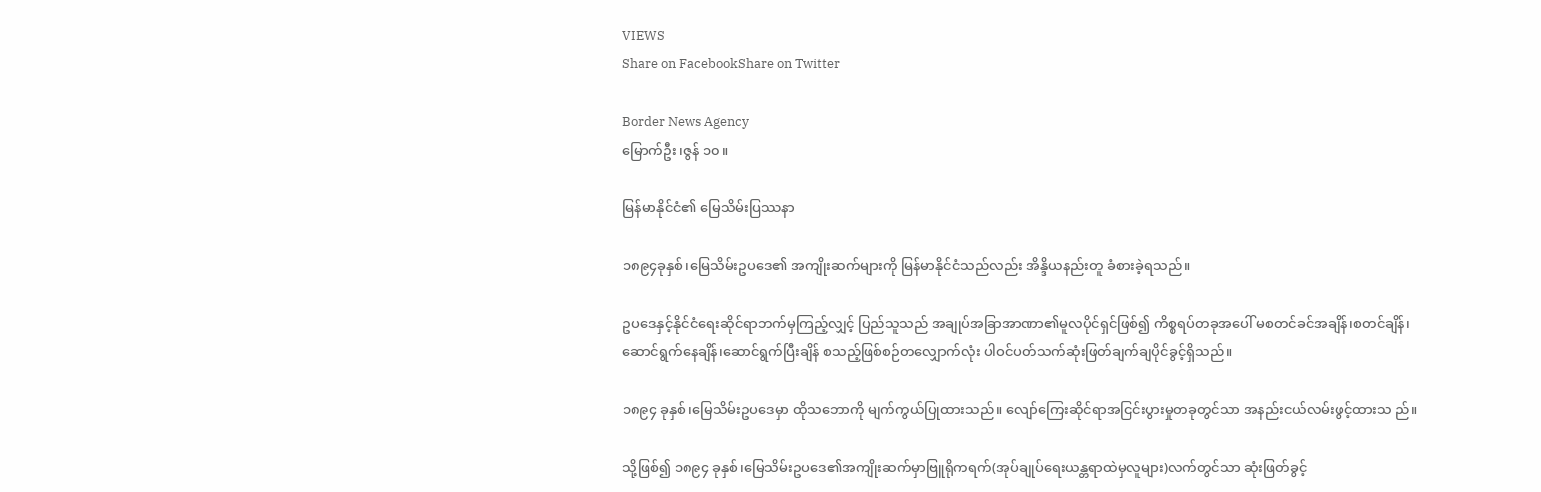VIEWS
Share on FacebookShare on Twitter

Border News Agency
မြောက်ဦး၊ဇွန် ၁၀။

မြန်မာနိုင်ငံ၏ မြေသိမ်းပြဿနာ

၁၈၉၄ခုနှစ်၊မြေသိမ်းဥပဒေ၏ အကျိုးဆက်များကို မြန်မာနိုင်ငံသည်လည်း အိန္ဒိယနည်းတူ ခံစားခဲ့ရသည်။

ဥပဒေနှင့်နိုင်ငံရေးဆိုင်ရာဘက်မှကြည့်လျှင့် ပြည်သူသည် အချုပ်အခြာအာဏာ၏မူလပိုင်ရှင်ဖြစ်၍ ကိစ္စရပ်တခုအပေါ် မစတင်ခင်အချိန်၊စတင်ချိန်၊ ဆောင်ရွက်နေချိန်၊ဆောင်ရွက်ပြီးချိန် စသည့်ဖြစ်စဉ်တလျှောက်လုံး ပါဝင်ပတ်သက်ဆုံးဖြတ်ချက်ချပိုင်ခွင့်ရှိသည်။

၁၈၉၄ ခုနှစ်၊မြေသိမ်းဥပဒေမှာ ထိုသဘောကို မျက်ကွယ်ပြုထားသည်။ လျော်ကြေးဆိုင်ရာအငြင်းပွားမှုတခုတွင်သာ အနည်းငယ်လမ်းဖွင့်ထားသ ည်။

သို့ဖြစ်၍ ၁၈၉၄ ခုနှစ်၊မြေသိမ်းဥပဒေ၏အကျိုးဆက်မှာဗြူရိုကရက်(အုပ်ချုပ်ရေးယန္တရာထဲမှလူများ)လက်တွင်သာ ဆုံးဖြတ်ခွင့်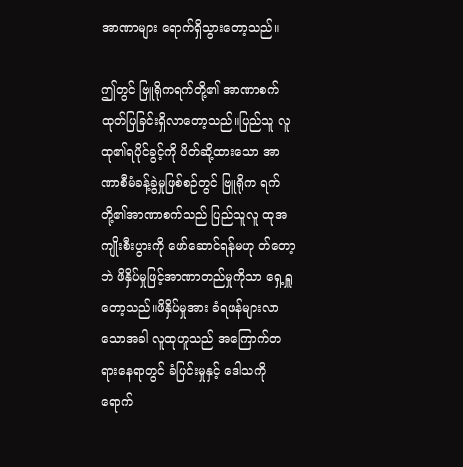အာဏာများ ရောက်ရှိသွားတော့သည်။

ဤတွင် ဗြူရိုကရက်တို့၏ အာဏာစက်ထုတ်ပြခြင်းရှိလာတော့သည်။ပြည်သူ လူထု၏ရပိုင်ခွင့်ကို ပိတ်ဆို့ထားသော အာဏာစီမံခန့်ခွဲမှုဖြစ်စဉ်တွင် ဗြူရိုက ရက်တို့၏အာဏာစက်သည် ပြည်သူလူ ထုအကျိုးစီးပွားကို ဖော်ဆောင်ရန်မဟု တ်တော့ဘဲ ဖိနှိပ်မှုဖြင့်အာဏာတည်မှုကိုသာ ရှေ့ရှူတော့သည်။ဖိနှိပ်မှုအား ခံရဖန်များလာသောအခါ လူထုဟူသည် အကြောက်တရားနေရာတွင် ခံပြင်းမှုနှင့် ဒေါသကို ရောက်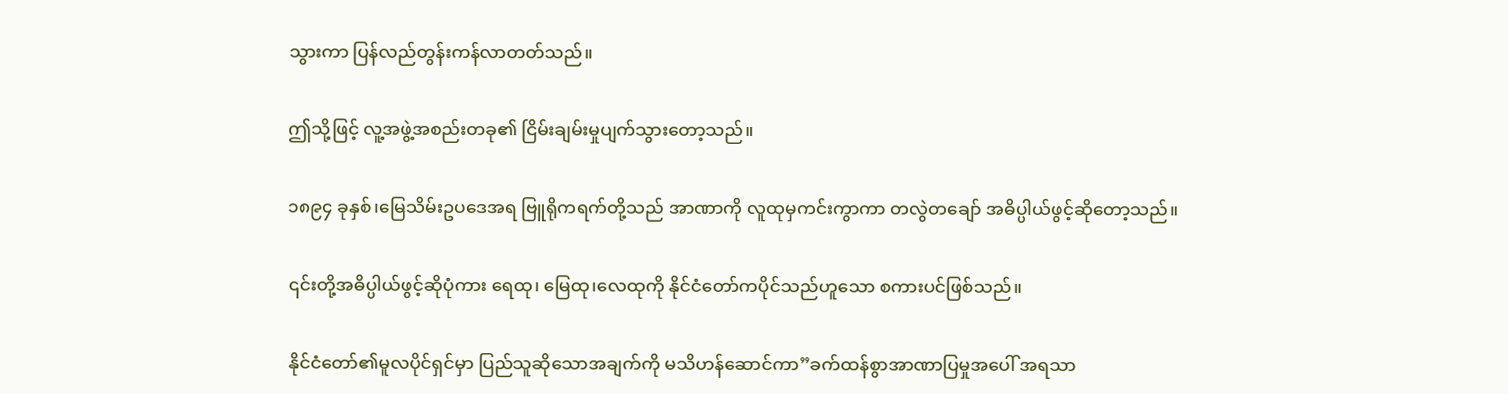သွားကာ ပြန်လည်တွန်းကန်လာတတ်သည်။

ဤသို့ဖြင့် လူ့အဖွဲ့အစည်းတခု၏ ငြိမ်းချမ်းမှုပျက်သွားတော့သည်။

၁၈၉၄ ခုနှစ်၊မြေသိမ်းဥပဒေအရ ဗြူရိုကရက်တို့သည် အာဏာကို လူထုမှကင်းကွာကာ တလွဲတချော် အဓိပ္ပါယ်ဖွင့်ဆိုတော့သည်။

၎င်းတို့အဓိပ္ပါယ်ဖွင့်ဆိုပုံကား ရေထု၊ မြေထု၊လေထုကို နိုင်ငံတော်ကပိုင်သည်ဟူသော စကားပင်ဖြစ်သည်။

နိုင်ငံတော်၏မူလပိုင်ရှင်မှာ ပြည်သူဆိုသောအချက်ကို မသိဟန်ဆောင်ကာ”ခက်ထန်စွာအာဏာပြမှုအပေါ် အရသာ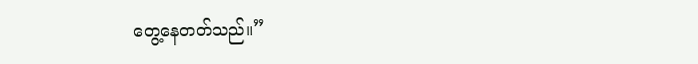တွေ့နေတတ်သည်။”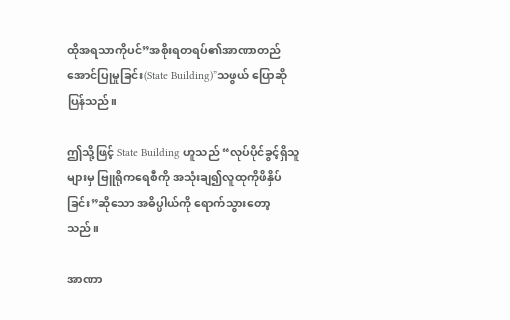ထိုအရသာကိုပင်”အစိုးရတရပ်၏အာဏာတည်အောင်ပြုမှုခြင်း(State Building)”သဖွယ် ပြောဆိုပြန်သည်။

ဤသို့ဖြင့် State Building ဟူသည် “လုပ်ပိုင်ခွင့်ရှိသူများမှ ဗြူရိုကရေစီကို အသုံးချ၍လူထုကိုဖိနှိပ်ခြင်း”ဆိုသော အဓိပ္ပါယ်ကို ရောက်သွားတော့သည်။

အာဏာ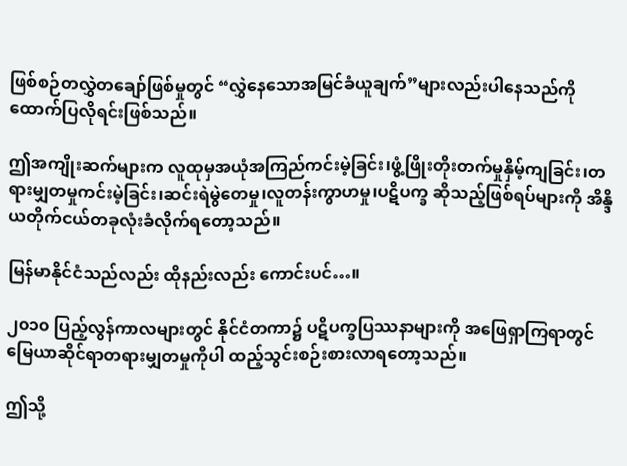ဖြစ်စဉ်တလွှဲတချော်ဖြစ်မှုတွင် “လွှဲနေသောအမြင်ခံယူချက်”များလည်းပါနေသည်ကို ထောက်ပြလိုရင်းဖြစ်သည်။

ဤအကျိုးဆက်များက လူထုမှအယုံအကြည်ကင်းမဲ့ခြင်း၊ဖွံ့ဖြိုးတိုးတက်မှုနှိမ့်ကျခြင်း၊တရားမျှတမှုကင်းမဲ့ခြင်း၊ဆင်းရဲမွဲတေမှု၊လူတန်းကွာဟမှု၊ပဋိပက္ခ ဆိုသည့်ဖြစ်ရပ်များကို အိန္ဒိယတိုက်ငယ်တခုလုံးခံလိုက်ရတော့သည်။

မြန်မာနိုင်ငံသည်လည်း ထိုနည်းလည်း ကောင်းပင်…။

၂၀၁၀ ပြည့်လွန်ကာလများတွင် နိုင်ငံတကာ၌ ပဋိပက္ခပြဿနာများကို အဖြေရှာကြရာတွင် မြေယာဆိုင်ရာတရားမျှတမှုကိုပါ ထည့်သွင်းစဉ်းစားလာရတော့သည်။

ဤသို့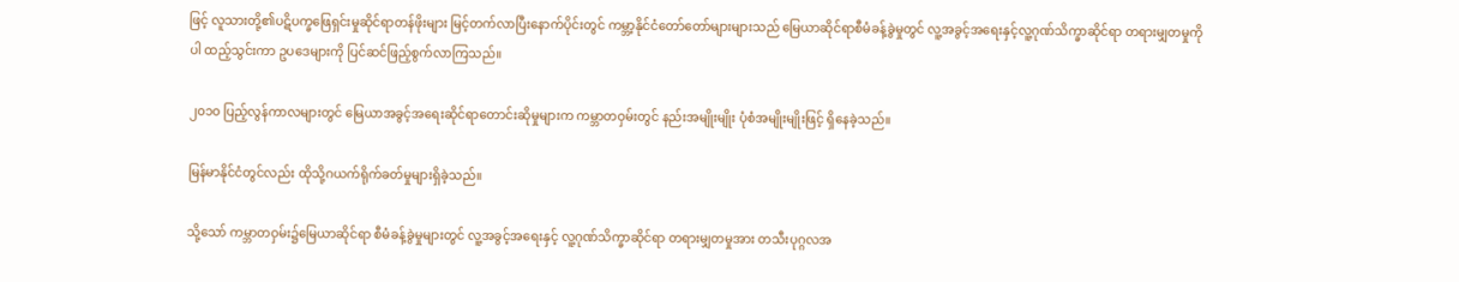ဖြင့် လူသားတို့၏ပဋိပက္ခဖြေရှင်းမှုဆိုင်ရာတန်ဖိုးများ မြင့်တက်လာပြီးနောက်ပိုင်းတွင် ကမ္ဘာ့နိုင်ငံတော်တော်များများသည် မြေယာဆိုင်ရာစီမံခန့်ခွဲမှုတွင် လူ့အခွင့်အရေးနှင့်လူ့ဂုဏ်သိက္ခာဆိုင်ရာ တရားမျှတမှုကိုပါ ထည့်သွင်းကာ ဥပဒေများကို ပြင်ဆင်ဖြည့်စွက်လာကြသည်။

၂၀၁၀ ပြည့်လွန်ကာလများတွင် မြေယာအခွင့်အရေးဆိုင်ရာတောင်းဆိုမှုများက ကမ္ဘာတဝှမ်းတွင် နည်းအမျိုးမျိုး ပုံစံအမျိုးမျိုးဖြင့် ရှိနေခဲ့သည်။

မြန်မာနိုင်ငံတွင်လည်း ထိုသို့ဂယက်ရိုက်ခတ်မှုများရှိခဲ့သည်။

သို့သော် ကမ္ဘာတဝှမ်း၌မြေယာဆိုင်ရာ စီမံခန့်ခွဲမှုများတွင် လူ့အခွင့်အရေးနှင့် လူ့ဂုဏ်သိက္ခာဆိုင်ရာ တရားမျှတမှုအား တသီးပုဂ္ဂလအ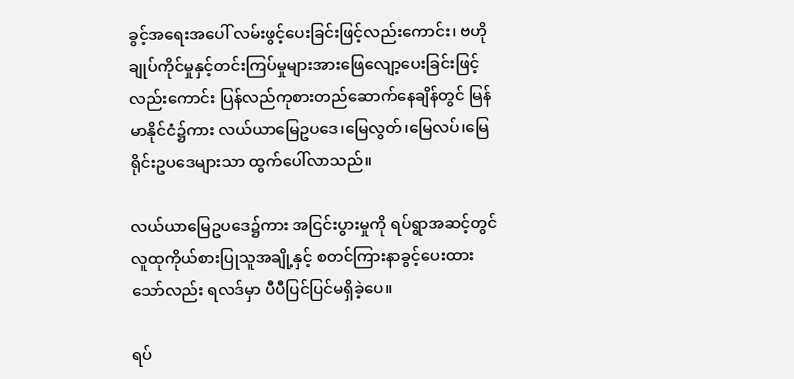ခွင့်အရေးအပေါ် လမ်းဖွင့်ပေးခြင်းဖြင့်လည်းကောင်း၊ ဗဟိုချုပ်ကိုင်မှုနှင့်တင်းကြပ်မှုများအားဖြေလျော့ပေးခြင်းဖြင့်လည်းကောင်း ပြန်လည်ကုစားတည်ဆောက်နေချိန်တွင် မြန်မာနိုင်ငံ၌ကား လယ်ယာမြေဥပဒေ၊မြေလွတ်၊မြေလပ်၊မြေရိုင်းဥပဒေများသာ ထွက်ပေါ်လာသည်။

လယ်ယာမြေဥပဒေ၌ကား အငြင်းပွားမှုကို ရပ်ရွာအဆင့်တွင် လူထုကိုယ်စားပြုသူအချို့နှင့် စတင်ကြားနာခွင့်ပေးထားသော်လည်း ရလဒ်မှာ ပီပီပြင်ပြင်မရှိခဲ့ပေ။

ရပ်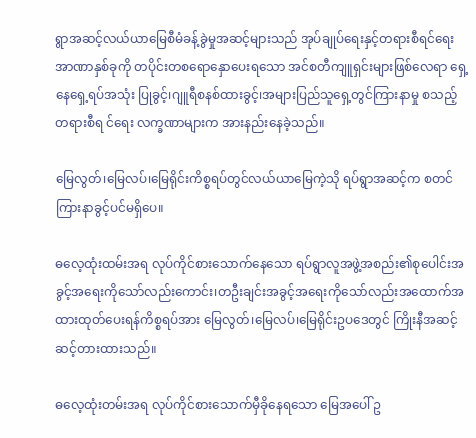ရွာအဆင့်လယ်ယာမြေစီမံခန့်ခွဲမှုအဆင့်များသည် အုပ်ချုပ်ရေးနှင့်တရားစီရင်ရေး အာဏာနှစ်ခုကို တပိုင်းတစရောနှောပေးရသော အင်စတီကျူရှင်းများဖြစ်လေရာ ရှေ့နေရှေ့ရပ်အသုံး ပြုခွင့်၊ဂျူရီစနစ်ထားခွင့်၊အများပြည်သူရှေ့တွင်ကြားနာမှု စသည့် တရားစီရ င်ရေး လက္ခဏာများက အားနည်းနေခဲ့သည်။

မြေလွတ်၊မြေလပ်၊မြေရိုင်းကိစ္စရပ်တွင်လယ်ယာမြေကဲ့သို ရပ်ရွာအဆင့်က စတင်ကြားနာခွင့်ပင်မရှိပေ။

ဓလေ့ထုံးထမ်းအရ လုပ်ကိုင်စားသောက်နေသော ရပ်ရွာလူအဖွဲ့အစည်း၏စုပေါင်းအခွင့်အရေးကိုသော်လည်းကောင်း၊တဦးချင်းအခွင့်အရေးကိုသော်လည်းအထောက်အထားထုတ်ပေးရန်ကိစ္စရပ်အား မြေလွတ်၊မြေလပ်၊မြေရိုင်းဥပဒေတွင် ကြိုးနီအဆင့်ဆင့်တားထားသည်။

ဓလေ့ထုံးတမ်းအရ လုပ်ကိုင်စားသောက်မှီခိုနေရသော မြေအပေါ် ဥ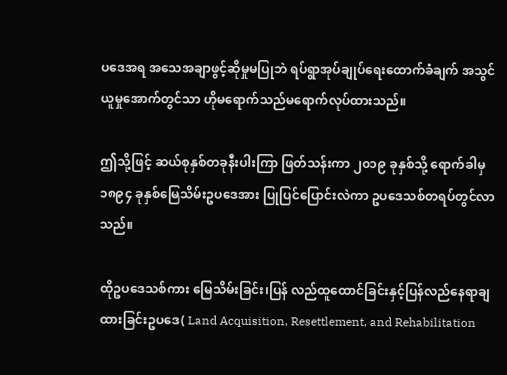ပဒေအရ အသေအချာဖွင့်ဆိုမှုမပြုဘဲ ရပ်ရွာအုပ်ချုပ်ရေးထောက်ခံချက် အသွင်ယူမှုအောက်တွင်သာ ဟိုမရောက်သည်မရောက်လုပ်ထားသည်။

ဤသို့ဖြင့် ဆယ်စုနှစ်တခုနီးပါးကြာ ဖြတ်သန်းကာ ၂၀၁၉ ခုနှစ်သို့ ရောက်ခါမှ ၁၈၉၄ ခုနှစ်မြေသိမ်းဥပဒေအား ပြုပြင်ပြောင်းလဲကာ ဥပဒေသစ်တရပ်တွင်လာသည်။

ထိုဥပဒေသစ်ကား မြေသိမ်းခြင်း၊ပြန် လည်ထူထောင်ခြင်းနှင့်ပြန်လည်နေရာချထားခြင်းဥပဒေ( Land Acquisition, Resettlement, and Rehabilitation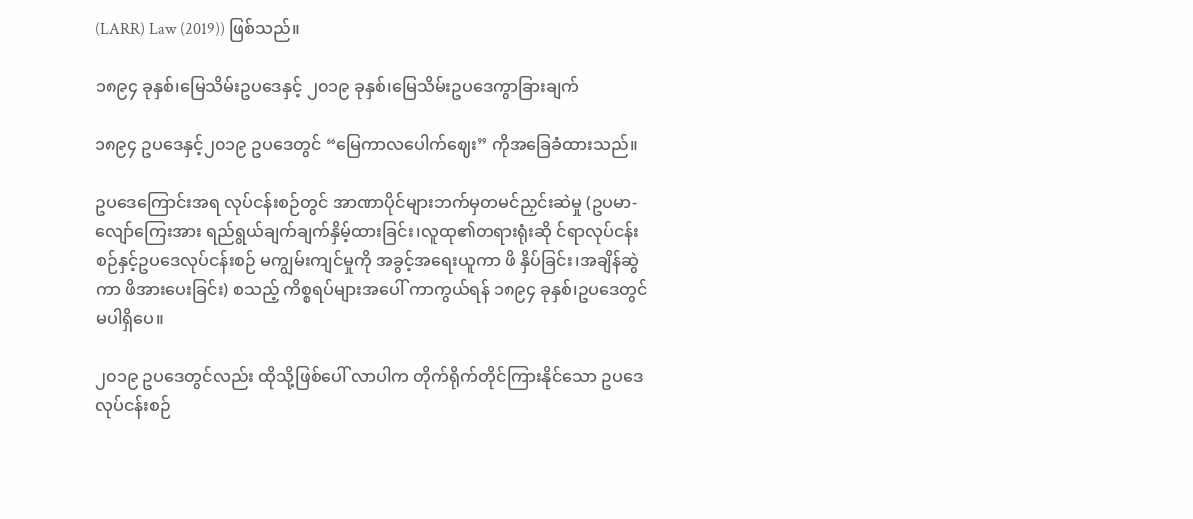(LARR) Law (2019)) ဖြစ်သည်။

၁၈၉၄ ခုနှစ်၊မြေသိမ်းဥပဒေနှင့် ၂၀၁၉ ခုနှစ်၊မြေသိမ်းဥပဒေကွာခြားချက်

၁၈၉၄ ဥပဒေနှင့်၂၀၁၉ ဥပဒေတွင် “မြေကာလပေါက်ဈေး” ကိုအခြေခံထားသည်။

ဥပဒေကြောင်းအရ လုပ်ငန်းစဉ်တွင် အာဏာပိုင်များဘက်မှတမင်ညှင်းဆဲမှု (ဥပမာ- လျော်ကြေးအား ရည်ရွယ်ချက်ချက်နှိမ့်ထားခြင်း၊လူထု၏တရားရုံးဆို င်ရာလုပ်ငန်းစဉ်နှင့်ဥပဒေလုပ်ငန်းစဉ် မကျွမ်းကျင်မှုကို အခွင့်အရေးယူကာ ဖိ နှိပ်ခြင်း၊အချိန်ဆွဲကာ ဖိအားပေးခြင်း) စသည့် ကိစ္စရပ်များအပေါ် ကာကွယ်ရန် ၁၈၉၄ ခုနှစ်၊ဥပဒေတွင် မပါရှိပေ။

၂၀၁၉ ဥပဒေတွင်လည်း ထိုသို့ဖြစ်ပေါ် လာပါက တိုက်ရိုက်တိုင်ကြားနိုင်သော ဥပဒေလုပ်ငန်းစဉ်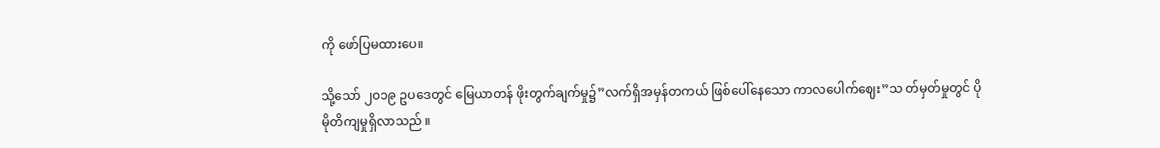ကို ဖော်ပြမထားပေ။

သို့သော် ၂၀၁၉ ဥပဒေတွင် မြေယာတန် ဖိုးတွက်ချက်မှု၌”လက်ရှိအမှန်တကယ် ဖြစ်ပေါ်နေသော ကာလပေါက်ဈေး”သ တ်မှတ်မှုတွင် ပိုမိုတိကျမှုရှိလာသည် ။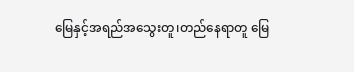မြေနှင့်အရည်အသွေးတူ၊တည်နေရာတူ မြေ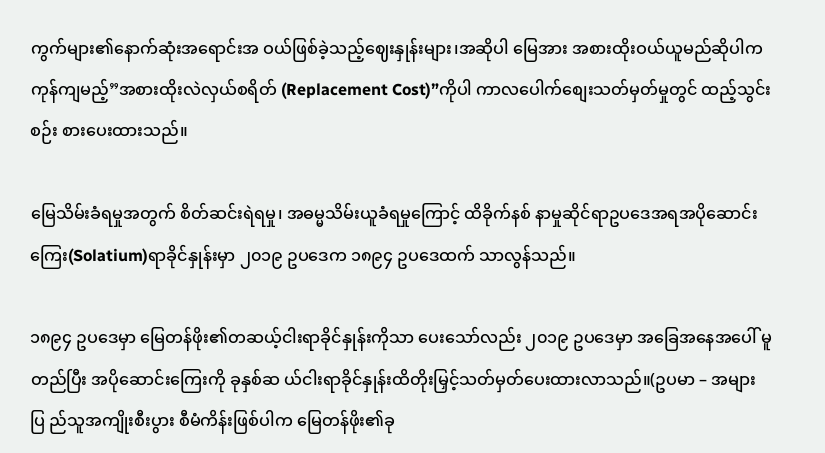ကွက်များ၏နောက်ဆုံးအရောင်းအ ဝယ်ဖြစ်ခဲ့သည့်ဈေးနှုန်းများ၊အဆိုပါ မြေအား အစားထိုးဝယ်ယူမည်ဆိုပါက ကုန်ကျမည့်”အစားထိုးလဲလှယ်စရိတ် (Replacement Cost)”ကိုပါ ကာလပေါက်စျေးသတ်မှတ်မှုတွင် ထည့်သွင်းစဉ်း စားပေးထားသည်။

မြေသိမ်းခံရမှုအတွက် စိတ်ဆင်းရဲရမှု၊ အဓမ္မသိမ်းယူခံရမှုကြောင့် ထိခိုက်နစ် နာမှုဆိုင်ရာဥပဒေအရအပိုဆောင်းကြေး(Solatium)ရာခိုင်နှုန်းမှာ ၂၀၁၉ ဥပဒေက ၁၈၉၄ ဥပဒေထက် သာလွန်သည်။

၁၈၉၄ ဥပဒေမှာ မြေတန်ဖိုး၏တဆယ့်ငါးရာခိုင်နှုန်းကိုသာ ပေးသော်လည်း ၂၀၁၉ ဥပဒေမှာ အခြေအနေအပေါ် မူ တည်ပြီး အပိုဆောင်းကြေးကို ခုနှစ်ဆ ယ်ငါးရာခိုင်နှုန်းထိတိုးမြှင့်သတ်မှတ်ပေးထားလာသည်။(ဥပမာ – အများပြ ည်သူအကျိုးစီးပွား စီမံကိန်းဖြစ်ပါက မြေတန်ဖိုး၏ခု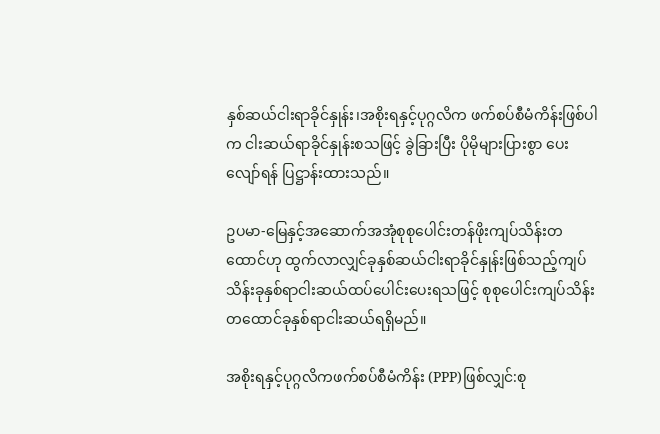နှစ်ဆယ်ငါးရာခိုင်နှုန်း၊အစိုးရနှင့်ပုဂ္ဂလိက ဖက်စပ်စီမံကိန်းဖြစ်ပါက ငါးဆယ်ရာခိုင်နှုန်းစသဖြင့် ခွဲခြားပြီး ပိုမိုများပြားစွာ ပေးလျော်ရန် ပြဋ္ဌာန်းထားသည်။

ဥပမာ-မြေနှင့်အဆောက်အအုံစုစုပေါင်းတန်ဖိုးကျပ်သိန်းတထောင်ဟု ထွက်လာလျှင်ခုနှစ်ဆယ်ငါးရာခိုင်နှုန်းဖြစ်သည့်ကျပ်သိန်းခုနှစ်ရာငါးဆယ်ထပ်ပေါင်းပေးရသဖြင့် စုစုပေါင်းကျပ်သိန်းတထောင်ခုနှစ်ရာငါးဆယ်ရရှိမည်။

အစိုးရနှင့်ပုဂ္ဂလိကဖက်စပ်စီမံကိန်း (PPP)ဖြစ်လျှင်:စု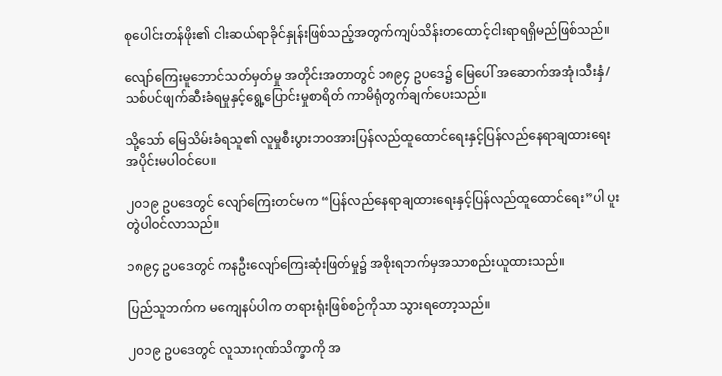စုပေါင်းတန်ဖိုး၏ ငါးဆယ်ရာခိုင်နှုန်းဖြစ်သည့်အတွက်ကျပ်သိန်းတထောင့်ငါးရာရရှိမည်ဖြစ်သည်။

လျော်ကြေးမူဘောင်သတ်မှတ်မှု အတိုင်းအတာတွင် ၁၈၉၄ ဥပဒေ၌ မြေပေါ် အဆောက်အအုံ၊သီးနှံ/သစ်ပင်ဖျက်ဆီးခံရမှုနှင့်ရွေ့ပြောင်းမှုစာရိတ် ကာမိရုံတွက်ချက်ပေးသည်။

သို့သော် မြေသိမ်းခံရသူ၏ လူမှုစီးပွားဘဝအားပြန်လည်ထူထောင်ရေးနှင့်ပြန်လည်နေရာချထားရေးအပိုင်းမပါဝင်ပေ။

၂၀၁၉ ဥပဒေတွင် လျော်ကြေးတင်မက “ပြန်လည်နေရာချထားရေးနှင့်ပြန်လည်ထူထောင်ရေး”ပါ ပူးတွဲပါဝင်လာသည်။

၁၈၉၄ ဥပဒေတွင် ကနဦးလျော်ကြေးဆုံးဖြတ်မှု၌ အစိုးရဘက်မှအသာစည်းယူထားသည်။

ပြည်သူဘက်က မကျေနပ်ပါက တရားရုံးဖြစ်စဉ်ကိုသာ သွားရတော့သည်။

၂၀၁၉ ဥပဒေတွင် လူသားဂုဏ်သိက္ခာကို အ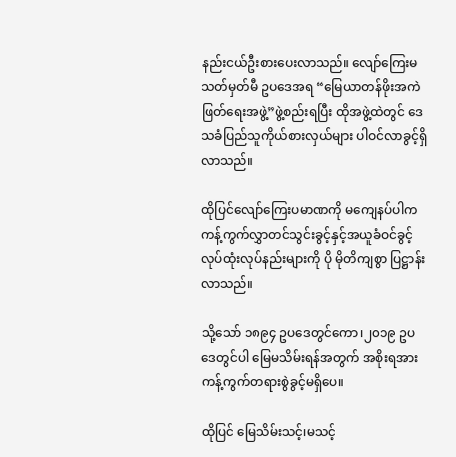နည်းငယ်ဦးစားပေးလာသည်။ လျော်ကြေးမသတ်မှတ်မီ ဥပဒေအရ “မြေယာတန်ဖိုးအကဲဖြတ်ရေးအဖွဲ့”ဖွဲ့စည်းရပြီး ထိုအဖွဲ့ထဲတွင် ဒေသခံပြည်သူကိုယ်စားလှယ်များ ပါဝင်လာခွင့်ရှိလာသည်။

ထိုပြင်လျော်ကြေးပမာဏကို မကျေနပ်ပါက ကန့်ကွက်လွှာတင်သွင်းခွင့်နှင့်အယူခံဝင်ခွင့် လုပ်ထုံးလုပ်နည်းများကို ပို မိုတိကျစွာ ပြဋ္ဌာန်းလာသည်။

သို့သော် ၁၈၉၄ ဥပဒေတွင်ကော၊၂၀၁၉ ဥပဒေတွင်ပါ မြေမသိမ်းရန်အတွက် အစိုးရအားကန့်ကွက်တရားစွဲခွင့်မရှိပေ။

ထိုပြင် မြေသိမ်းသင့်၊မသင့်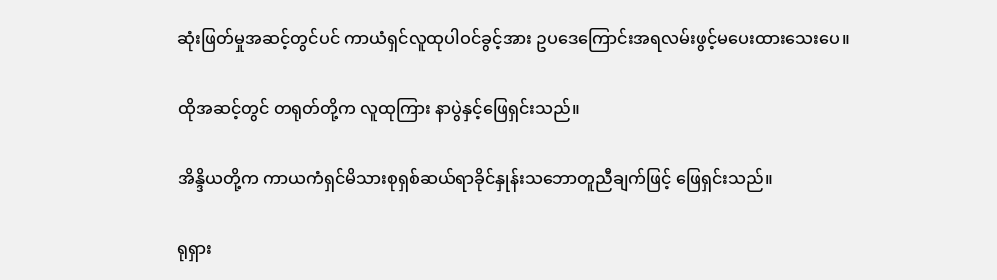ဆုံးဖြတ်မှုအဆင့်တွင်ပင် ကာယံရှင်လူထုပါဝင်ခွင့်အား ဥပဒေကြောင်းအရလမ်းဖွင့်မပေးထားသေးပေ။

ထိုအဆင့်တွင် တရုတ်တို့က လူထုကြား နာပွဲနှင့်ဖြေရှင်းသည်။

အိန္ဒိယတို့က ကာယကံရှင်မိသားစုရှစ်ဆယ်ရာခိုင်နှုန်းသဘောတူညီချက်ဖြင့် ဖြေရှင်းသည်။

ရုရှား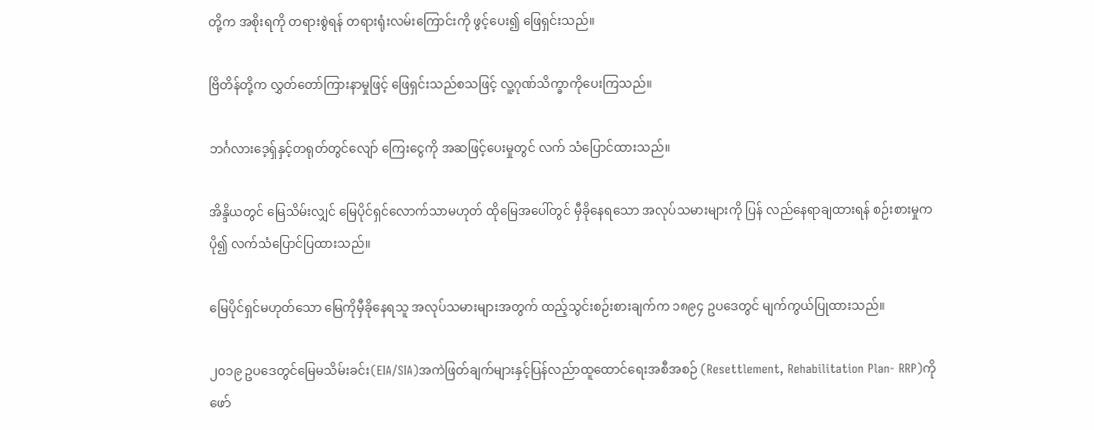တို့က အစိုးရကို တရားစွဲရန် တရားရုံးလမ်းကြောင်းကို ဖွင့်ပေး၍ ဖြေရှင်းသည်။

ဗြိတိန်တို့က လွှတ်တော်ကြားနာမှုဖြင့် ဖြေရှင်းသည်စသဖြင့် လူ့ဂုဏ်သိက္ခာကိုပေးကြသည်။

ဘင်္ဂလားဒေ့ရှ်နှင့်တရုတ်တွင်လျော် ကြေးငွေကို အဆဖြင့်ပေးမှုတွင် လက် သံပြောင်ထားသည်။

အိန္ဒိယတွင် မြေသိမ်းလျှင် မြေပိုင်ရှင်လောက်သာမဟုတ် ထိုမြေအပေါ်တွင် မှီခိုနေရသော အလုပ်သမားများကို ပြန် လည်နေရာချထားရန် စဉ်းစားမှုက ပို၍ လက်သံပြောင်ပြထားသည်။

မြေပိုင်ရှင်မဟုတ်သော မြေကိုမှီခိုနေရသူ အလုပ်သမားများအတွက် ထည့်သွင်းစဉ်းစားချက်က ၁၈၉၄ ဥပဒေတွင် မျက်ကွယ်ပြုထားသည်။

၂၀၁၉ ဥပဒေတွင်မြေမသိမ်းခင်း(EIA/SIA)အကဲဖြတ်ချက်များနှင့်ပြန်လည်ာထူထောင်ရေးအစီအစဉ် (Resettlement, Rehabilitation Plan- RRP)ကို ဖော်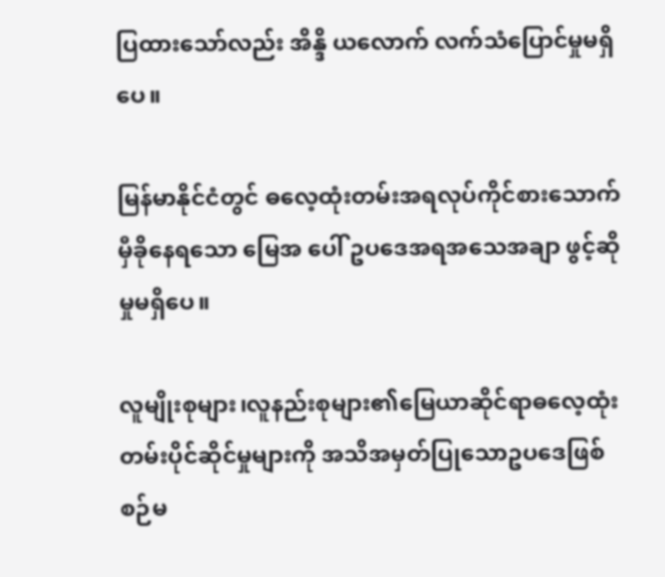ပြထားသော်လည်း အိန္ဒိ ယလောက် လက်သံပြောင်မှုမရှိပေ။

မြန်မာနိုင်ငံတွင် ဓလေ့ထုံးတမ်းအရလုပ်ကိုင်စားသောက်မှီခိုနေရသော မြေအ ပေါ် ဥပဒေအရအသေအချာ ဖွင့်ဆိုမှုမရှိပေ။

လူမျိုးစုများ၊လူနည်းစုများ၏မြေယာဆိုင်ရာဓလေ့ထုံးတမ်းပိုင်ဆိုင်မှုများကို အသိအမှတ်ပြုသောဥပဒေဖြစ်စဉ်မ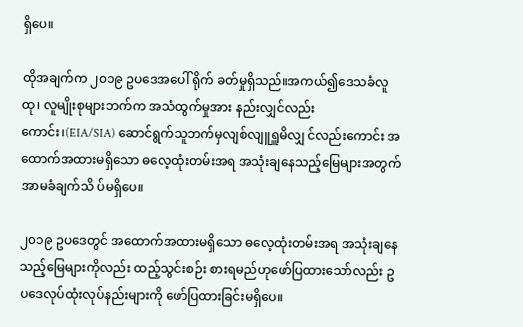ရှိပေ။

ထိုအချက်က ၂၀၁၉ ဥပဒေအပေါ် ရိုက် ခတ်မှုရှိသည်။အကယ်၍ဒေသခံလူထု၊ လူမျိုးစုများဘက်က အသံထွက်မှုအား နည်းလျှင်လည်းကောင်း၊(EIA/SIA) ဆောင်ရွက်သူဘက်မှလျစ်လျူရှူမိလျှ င်လည်းကောင်း အထောက်အထားမရှိသော ဓလေ့ထုံးတမ်းအရ အသုံးချနေသည့်မြေများအတွက် အာမခံချက်သိ ပ်မရှိပေ။

၂၀၁၉ ဥပဒေတွင် အထောက်အထားမရှိသော ဓလေ့ထုံးတမ်းအရ အသုံးချနေသည့်မြေများကိုလည်း ထည့်သွင်းစဉ်း စားရမည်ဟုဖော်ပြထားသော်လည်း ဥ ပဒေလုပ်ထုံးလုပ်နည်းများကို ဖော်ပြထားခြင်းမရှိပေ။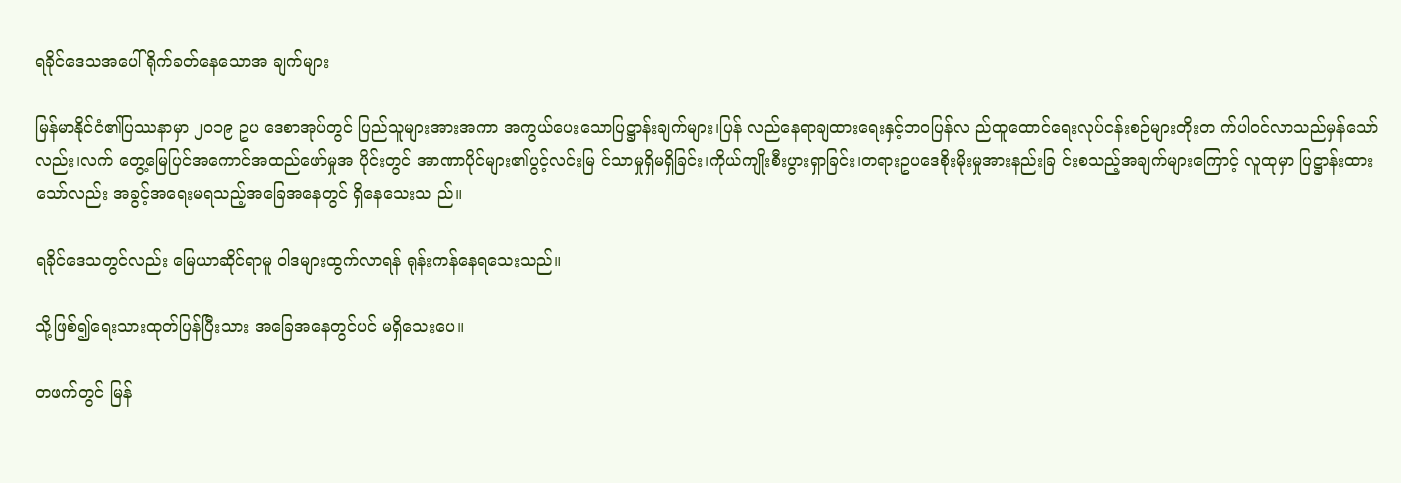ရခိုင်ဒေသအပေါ်ရိုက်ခတ်နေသောအ ချက်များ

မြန်မာနိုင်ငံ၏ပြဿနာမှာ ၂၀၁၉ ဥပ ဒေစာအုပ်တွင် ပြည်သူများအားအကာ အကွယ်ပေးသောပြဋ္ဌာန်းချက်များ၊ပြန် လည်နေရာချထားရေးနှင့်ဘဝပြန်လ ည်ထူထောင်ရေးလုပ်ငန်းစဉ်များတိုးတ က်ပါဝင်လာသည်မှန်သော်လည်း၊လက် တွေ့မြေပြင်အကောင်အထည်ဖော်မှုအ ပိုင်းတွင် အာဏာပိုင်များ၏ပွင့်လင်းမြ င်သာမှုရှိမရှိခြင်း၊ကိုယ်ကျိုးစီးပွားရှာခြင်း၊တရားဥပဒေစိုးမိုးမှုအားနည်းခြ င်းစသည့်အချက်များကြောင့် လူထုမှာ ပြဋ္ဌာန်းထားသော်လည်း အခွင့်အရေးမရသည့်အခြေအနေတွင် ရှိနေသေးသ ည်။

ရခိုင်ဒေသတွင်လည်း မြေယာဆိုင်ရာမူ ဝါဒများထွက်လာရန် ရုန်းကန်နေရသေးသည်။

သို့ဖြစ်၍ရေးသားထုတ်ပြန်ပြီးသား အခြေအနေတွင်ပင် မရှိသေးပေ။

တဖက်တွင် မြန်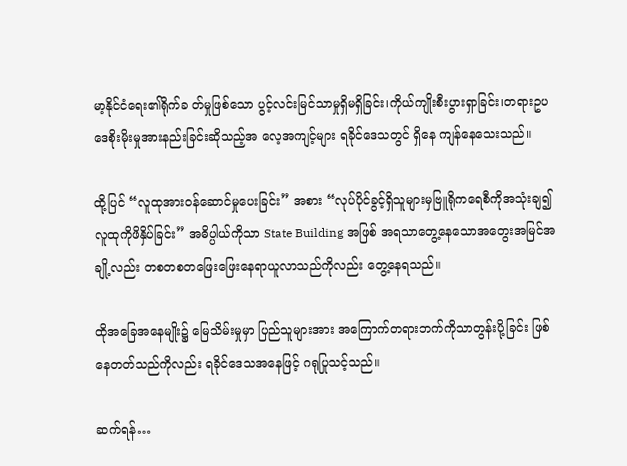မာ့နိုင်ငံရေး၏ရိုက်ခ တ်မှုဖြစ်သော ပွင့်လင်းမြင်သာမှုရှိမရှိခြင်း၊ကိုယ်ကျိုးစီးပွားရှာခြင်း၊တရားဥပဒေစိုးမိုးမှုအားနည်းခြင်းဆိုသည့်အ လေ့အကျင့်များ ရခိုင်ဒေသတွင် ရှိနေ ကျန်နေသေးသည်။

ထို့ပြင် “လူထုအားဝန်ဆောင်မှုပေးခြင်း” အစား “လုပ်ပိုင်ခွင့်ရှိသူများမှဗြူရိုကရေစီကိုအသုံးချ၍လူထုကိုဖိနှိပ်ခြင်း” အဓိပ္ပါယ်ကိုသာ State Building အဖြစ် အရသာတွေ့နေသောအတွေးအမြင်အချို့လည်း တစတစတဖြေးဖြေးနေရာယူလာသည်ကိုလည်း တွေ့နေရသည်။

ထိုအခြေအနေမျိုး၌ မြေသိမ်းမှုမှာ ပြည်သူများအား အကြောက်တရားဘက်ကိုသာတွန်းပို့ခြင်း ဖြစ်နေတတ်သည်ကိုလည်း ရခိုင်ဒေသအနေဖြင့် ဂရုပြုသင့်သည်။

ဆက်ရန်…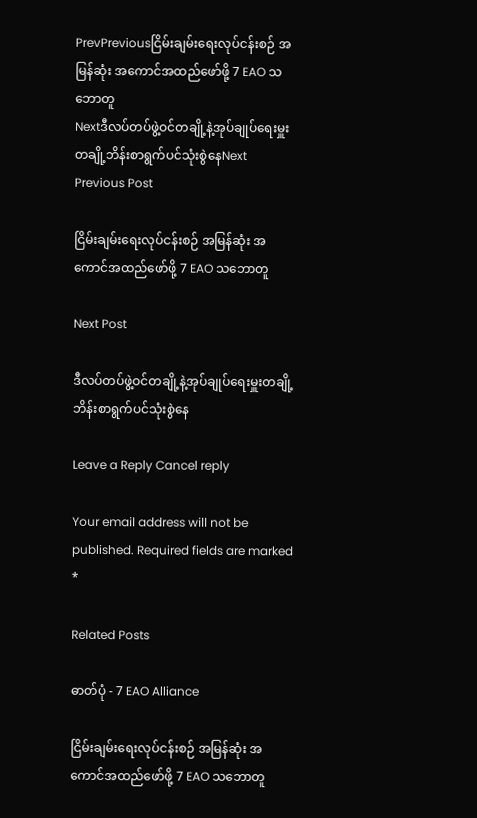PrevPreviousငြိမ်းချမ်းရေးလုပ်ငန်းစဉ် အမြန်ဆုံး အကောင်အထည်ဖော်ဖို့ 7 EAO သဘောတူ
Nextဒီလပ်တပ်ဖွဲ့ဝင်တချို့နဲ့အုပ်ချုပ်ရေးမှူးတချို့ဘိန်းစာရွက်ပင်သုံးစွဲနေNext
Previous Post

ငြိမ်းချမ်းရေးလုပ်ငန်းစဉ် အမြန်ဆုံး အကောင်အထည်ဖော်ဖို့ 7 EAO သဘောတူ

Next Post

ဒီလပ်တပ်ဖွဲ့ဝင်တချို့နဲ့အုပ်ချုပ်ရေးမှူးတချို့ဘိန်းစာရွက်ပင်သုံးစွဲနေ

Leave a Reply Cancel reply

Your email address will not be published. Required fields are marked *

Related Posts

ဓာတ်ပုံ - 7 EAO Alliance

ငြိမ်းချမ်းရေးလုပ်ငန်းစဉ် အမြန်ဆုံး အကောင်အထည်ဖော်ဖို့ 7 EAO သဘောတူ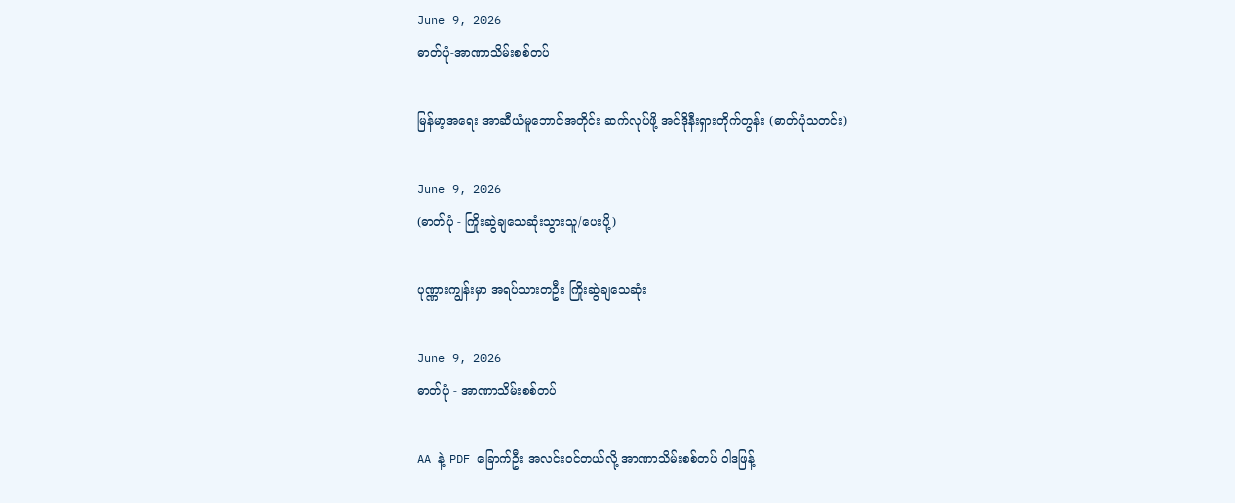June 9, 2026
ဓာတ်ပုံ-အာဏာသိမ်းစစ်တပ်

မြန်မာ့အရေး အာဆီယံမူဘောင်အတိုင်း ဆက်လုပ်ဖို့ အင်ဒိုနီးရှားတိုက်တွန်း (ဓာတ်ပုံသတင်း)

June 9, 2026
(ဓာတ်ပုံ - ကြိုးဆွဲချသေဆုံးသွားသူ/ပေးပို့)

ပုဏ္ဏားကျွန်းမှာ အရပ်သားတဦး ကြိုးဆွဲချသေဆုံး

June 9, 2026
ဓာတ်ပုံ - အာဏာသိမ်းစစ်တပ်

AA နဲ့ PDF ခြောက်ဦး အလင်းဝင်တယ်လို့ အာဏာသိမ်းစစ်တပ် ဝါဒဖြန့်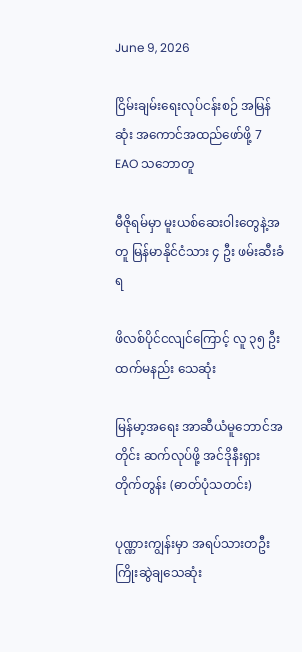June 9, 2026

ငြိမ်းချမ်းရေးလုပ်ငန်းစဉ် အမြန်ဆုံး အကောင်အထည်ဖော်ဖို့ 7 EAO သဘောတူ

မီဇိုရမ်မှာ မူးယစ်ဆေးဝါးတွေနဲ့အတူ မြန်မာနိုင်ငံသား ၄ ဦး ဖမ်းဆီးခံရ

ဖိလစ်ပိုင်ငလျင်ကြောင့် လူ ၃၅ ဦးထက်မနည်း သေဆုံး

မြန်မာ့အရေး အာဆီယံမူဘောင်အတိုင်း ဆက်လုပ်ဖို့ အင်ဒိုနီးရှားတိုက်တွန်း (ဓာတ်ပုံသတင်း)

ပုဏ္ဏားကျွန်းမှာ အရပ်သားတဦး ကြိုးဆွဲချသေဆုံး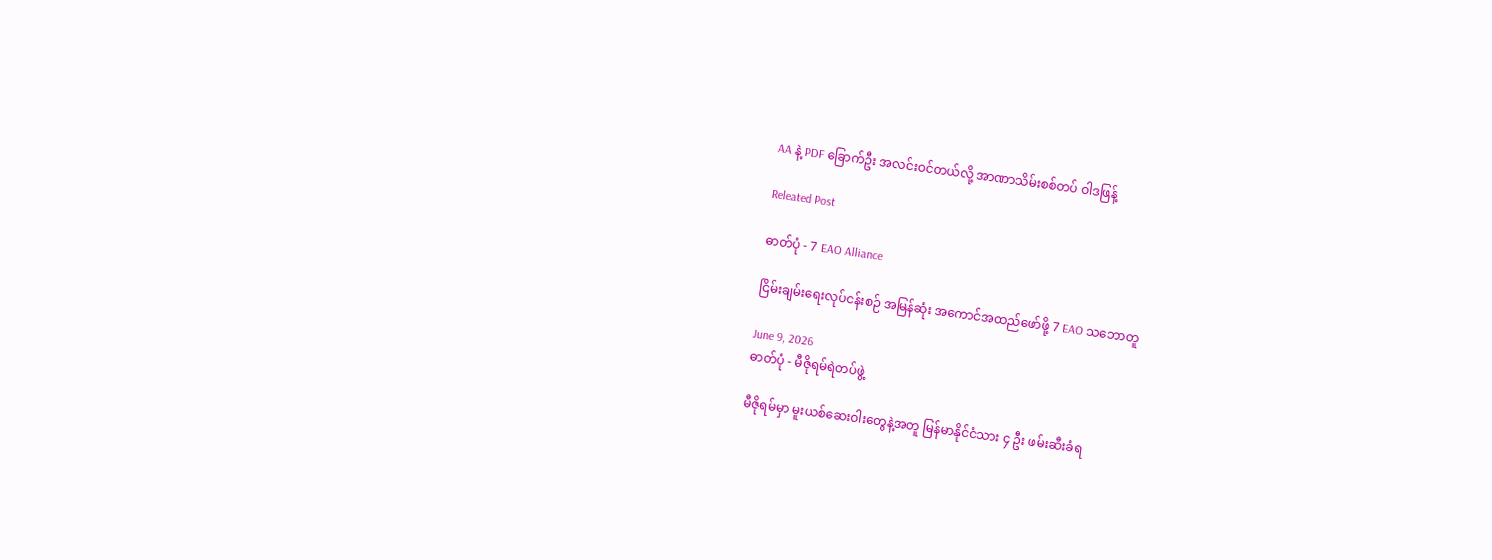AA နဲ့ PDF ခြောက်ဦး အလင်းဝင်တယ်လို့ အာဏာသိမ်းစစ်တပ် ဝါဒဖြန့်

Releated Post

ဓာတ်ပုံ - 7 EAO Alliance

ငြိမ်းချမ်းရေးလုပ်ငန်းစဉ် အမြန်ဆုံး အကောင်အထည်ဖော်ဖို့ 7 EAO သဘောတူ

June 9, 2026
ဓာတ်ပုံ - မီဇိုရမ်ရဲတပ်ဖွဲ့

မီဇိုရမ်မှာ မူးယစ်ဆေးဝါးတွေနဲ့အတူ မြန်မာနိုင်ငံသား ၄ ဦး ဖမ်းဆီးခံရ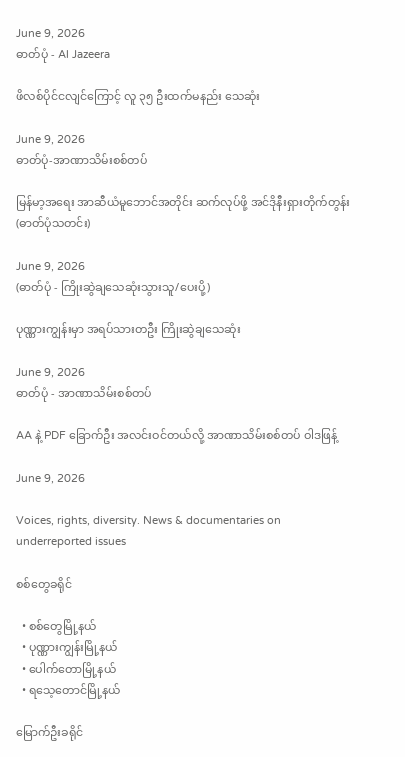June 9, 2026
ဓာတ်ပုံ - Al Jazeera

ဖိလစ်ပိုင်ငလျင်ကြောင့် လူ ၃၅ ဦးထက်မနည်း သေဆုံး

June 9, 2026
ဓာတ်ပုံ-အာဏာသိမ်းစစ်တပ်

မြန်မာ့အရေး အာဆီယံမူဘောင်အတိုင်း ဆက်လုပ်ဖို့ အင်ဒိုနီးရှားတိုက်တွန်း (ဓာတ်ပုံသတင်း)

June 9, 2026
(ဓာတ်ပုံ - ကြိုးဆွဲချသေဆုံးသွားသူ/ပေးပို့)

ပုဏ္ဏားကျွန်းမှာ အရပ်သားတဦး ကြိုးဆွဲချသေဆုံး

June 9, 2026
ဓာတ်ပုံ - အာဏာသိမ်းစစ်တပ်

AA နဲ့ PDF ခြောက်ဦး အလင်းဝင်တယ်လို့ အာဏာသိမ်းစစ်တပ် ဝါဒဖြန့်

June 9, 2026

Voices, rights, diversity. News & documentaries on underreported issues

စစ်တွေခရိုင်

  • စစ်တွေမြို့နယ်
  • ပုဏ္ဏားကျွန်းမြို့နယ်
  • ပေါက်တောမြို့နယ်
  • ရသေ့တောင်မြို့နယ်

မြောက်ဦးခရိုင်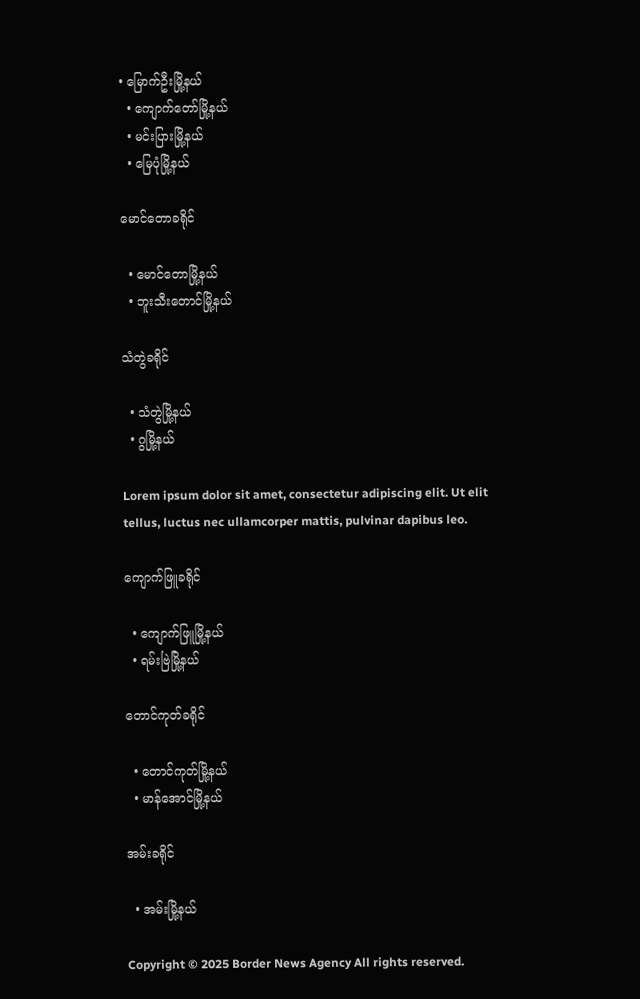• မြောက်ဦးမြို့နယ်
  • ကျောက်တော်မြို့နယ်
  • မင်းပြားမြို့နယ်
  • မြေပုံမြို့နယ်

မောင်တောခရိုင်

  • မောင်တောမြို့နယ်
  • ဘူးသီးတောင်မြို့နယ်

သံတွဲခရိုင်

  • သံတွဲမြို့နယ်
  • ဂွမြို့နယ်

Lorem ipsum dolor sit amet, consectetur adipiscing elit. Ut elit tellus, luctus nec ullamcorper mattis, pulvinar dapibus leo.

ကျောက်ဖြူခရိုင်

  • ကျောက်ဖြူမြို့နယ်
  • ရမ်းဗြဲမြို့နယ်

တောင်ကုတ်ခရိုင်

  • တောင်ကုတ်မြို့နယ်
  • မာန်အောင်မြို့နယ်

အမ်းခရိုင်

  • အမ်းမြို့နယ်

Copyright © 2025 Border News Agency All rights reserved.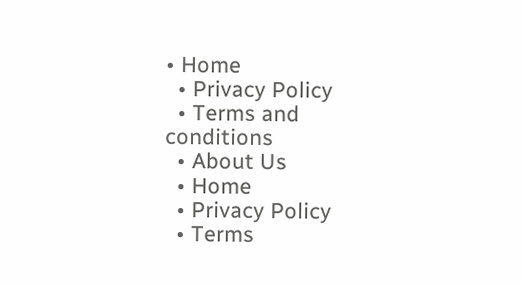• Home
  • Privacy Policy
  • Terms and conditions
  • About Us
  • Home
  • Privacy Policy
  • Terms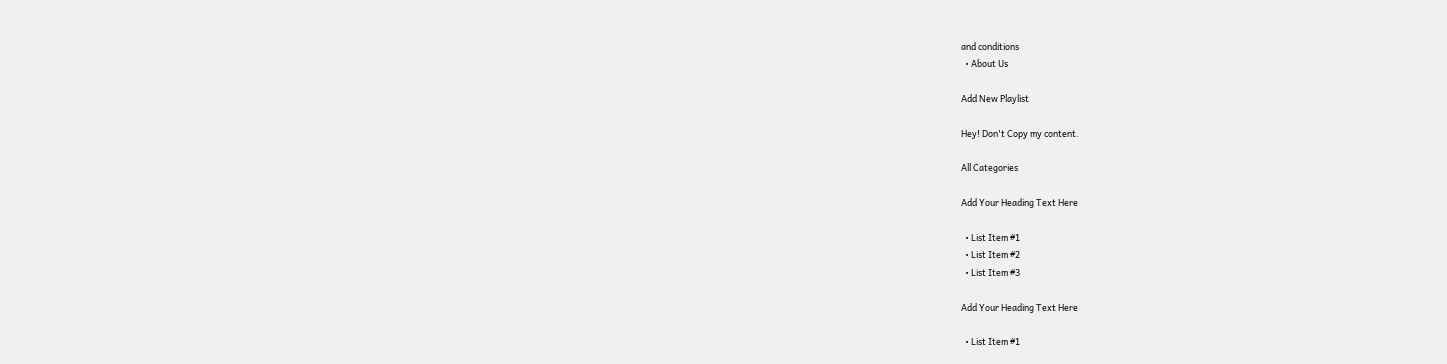and conditions
  • About Us

Add New Playlist

Hey! Don't Copy my content.

All Categories

Add Your Heading Text Here

  • List Item #1
  • List Item #2
  • List Item #3

Add Your Heading Text Here

  • List Item #1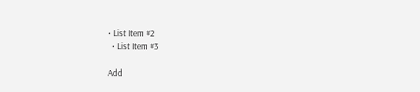• List Item #2
  • List Item #3

Add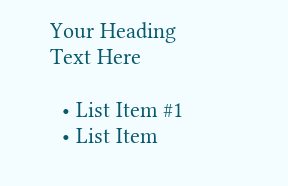Your Heading Text Here

  • List Item #1
  • List Item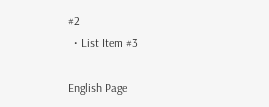#2
  • List Item #3

English Page